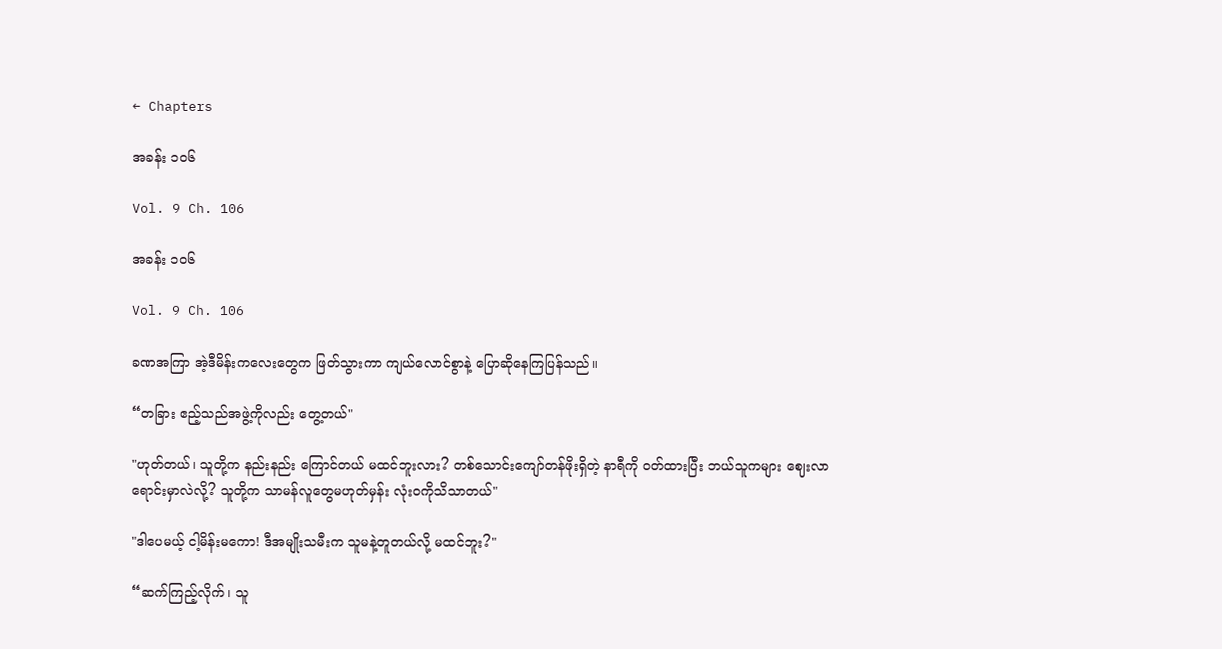← Chapters

အခန်း ၁၀၆

Vol. 9 Ch. 106

အခန်း ၁၀၆

Vol. 9 Ch. 106

ခဏအကြာ အဲ့ဒီမိန်းကလေးတွေက ဖြတ်သွားကာ ကျယ်လောင်စွာနဲ့ ပြောဆိုနေကြပြန်သည်။

“တခြား ဧည့်သည်အဖွဲ့ကိုလည်း တွေ့တယ်"

"ဟုတ်တယ်၊ သူတို့က နည်းနည်း ကြောင်တယ် မထင်ဘူးလား? တစ်သောင်းကျော်တန်ဖိုးရှိတဲ့ နာရီကို ဝတ်ထားပြီး ဘယ်သူကများ ဈေးလာရောင်းမှာလဲလို့? သူတို့က သာမန်လူတွေမဟုတ်မှန်း လုံးဝကိုသိသာတယ်"

"ဒါပေမယ့် ငါ့မိန်းမကော! ဒီအမျိုးသမီးက သူမနဲ့တူတယ်လို့ မထင်ဘူး?"

“ဆက်ကြည့်လိုက်၊ သူ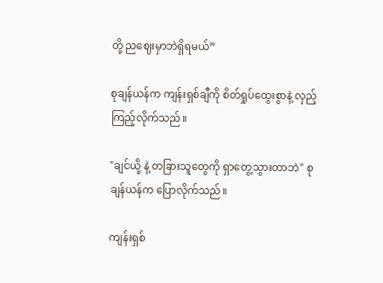တို့ ညဈေးမှာဘဲရှိရမယ်”

စုချန်ယန်က ကျန်းရှစ်ချီကို စိတ်ရှုပ်ထွေးစွာနဲ့ လှည့် ကြည့်လိုက်သည်။

"ချင်ယို့ နဲ့ တခြားသူတွေကို ရှာတွေ့သွားတာဘဲ" စုချန်ယန်က ပြောလိုက်သည်။

ကျန်းရှစ်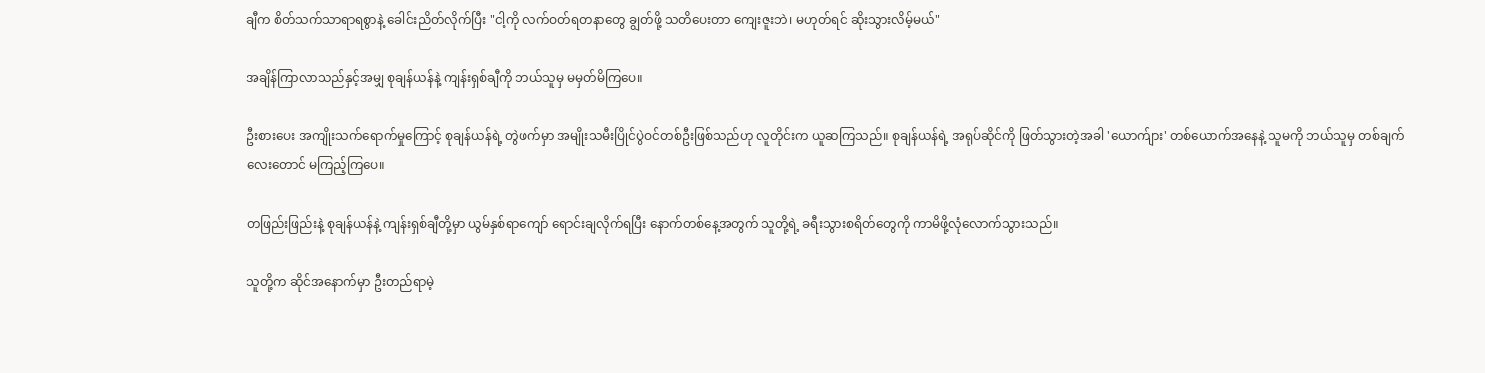ချီက စိတ်သက်သာရာရစွာနဲ့ ခေါင်းညိတ်လိုက်ပြီး "ငါ့ကို လက်ဝတ်ရတနာတွေ ချွတ်ဖို့ သတိပေးတာ ကျေးဇူးဘဲ၊ မဟုတ်ရင် ဆိုးသွားလိမ့်မယ်"

အချိန်ကြာလာသည်နှင့်အမျှ စုချန်ယန်နဲ့ ကျန်းရှစ်ချီကို ဘယ်သူမှ မမှတ်မိကြပေ။

ဦးစားပေး အကျိုးသက်ရောက်မှုကြောင့် စုချန်ယန်ရဲ့ တွဲဖက်မှာ အမျိုးသမီးပြိုင်ပွဲဝင်တစ်ဦးဖြစ်သည်ဟု လူတိုင်းက ယူဆကြသည်။ စုချန်ယန်ရဲ့ အရုပ်ဆိုင်ကို ဖြတ်သွားတဲ့အခါ 'ယောက်ျား' တစ်ယောက်အနေနဲ့ သူမကို ဘယ်သူမှ တစ်ချက်လေးတောင် မကြည့်ကြပေ။

တဖြည်းဖြည်းနဲ့ စုချန်ယန်နဲ့ ကျန်းရှစ်ချီတို့မှာ ယွမ်နှစ်ရာကျော် ရောင်းချလိုက်ရပြီး နောက်တစ်နေ့အတွက် သူတို့ရဲ့ ခရီးသွားစရိတ်‌တွေကို ကာမိဖို့လုံလောက်သွားသည်။

သူတို့က ဆိုင်အနောက်မှာ ဦးတည်ရာမဲ့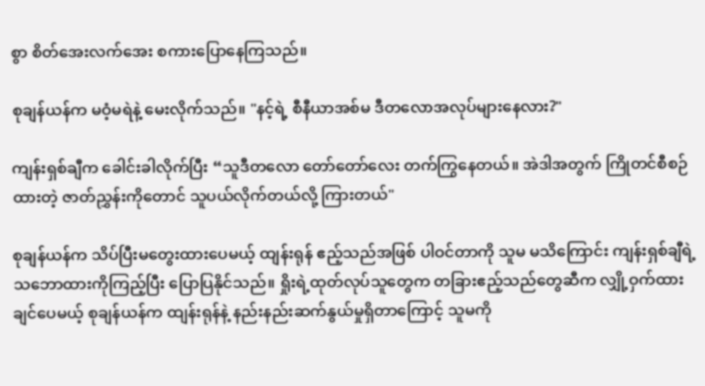စွာ စိတ်အေးလက်အေး စကားပြောနေကြသည်။

စုချန်ယန်က မဝံ့မရဲနဲ့ မေးလိုက်သည်။ "နင့်ရဲ့ စီနီယာအစ်မ ဒီတလောအလုပ်များနေလား?"

ကျန်းရှစ်ချီက ခေါင်းခါလိုက်ပြီး “သူဒီတလော တော်တော်လေး တက်ကြွနေတယ်။ အဲဒါအတွက် ကြိုတင်စီစဉ်ထားတဲ့ ဇာတ်ညွှန်းကိုတောင် သူပယ်လိုက်တယ်လို့ ကြားတယ်"

စုချန်ယန်က သိပ်ပြီးမတွေးထားပေမယ့် ထျန်းရုန် ဧည့်သည်အဖြစ် ပါဝင်တာကို သူမ မသိကြောင်း ကျန်းရှစ်ချီရဲ့သဘောထားကိုကြည့်ပြီး ပြောပြနိုင်သည်။ ရှိုးရဲ့ထုတ်လုပ်သူတွေက တခြားဧည့်သည်တွေဆီက လျှို့ဝှက်ထားချင်ပေမယ့် စုချန်ယန်က ထျန်းရုန်နဲ့ နည်းနည်းဆက်နွယ်မှုရှိတာကြောင့် သူမကို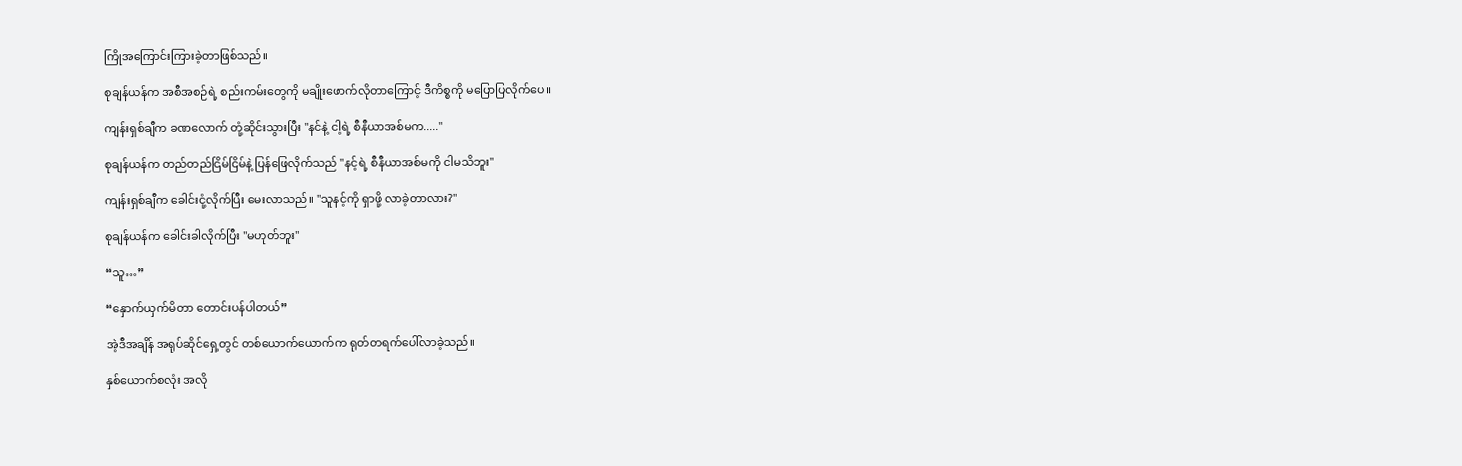ကြိုအကြောင်းကြားခဲ့တာဖြစ်သည်။

စုချန်ယန်က အစီအစဉ်ရဲ့ စည်းကမ်းတွေကို မချိုးဖောက်လိုတာကြောင့် ဒီကိစ္စကို မပြောပြလိုက်ပေ။

ကျန်းရှစ်ချီက ခဏလောက် တုံ့ဆိုင်းသွားပြီး "နင်နဲ့ ငါ့ရဲ့ စီနီယာအစ်မက....."

စုချန်ယန်က တည်တည်ငြိမ်ငြိမ်နဲ့ ‌ပြန်ဖြေလိုက်သည် "နင့်ရဲ့ စီနီယာအစ်မကို ငါမသိဘူး"

ကျန်းရှစ်ချီက ခေါင်းငုံ့လိုက်ပြီး မေးလာသည်။ "သူနင့်ကို ရှာဖို့ လာခဲ့တာလား?"

စုချန်ယန်က ခေါင်းခါလိုက်ပြီး "မဟုတ်ဘူး"

“သူ…”

“နှောက်ယှက်မိတာ တောင်းပန်ပါတယ်”

အဲ့ဒီအချိန် အရုပ်ဆိုင်ရှေ့တွင် တစ်ယောက်ယောက်က ရုတ်တရက်ပေါ်လာခဲ့သည်။

နှစ်ယောက်စလုံး အလို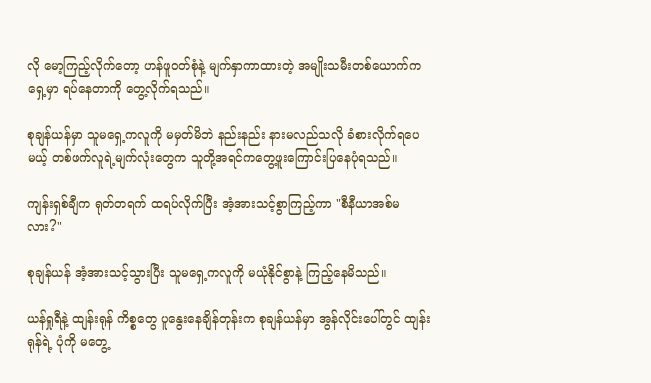လို ‌မော့ကြည့်လိုက်တော့ ဟန်ဖူဝတ်စုံနဲ့ မျက်နှာကာထားတဲ့ အမျိုးသမီးတစ်ယောက်က ရှေ့မှာ ရပ်နေတာကို တွေ့လိုက်ရသည်။

စုချန်ယန်မှာ သူမရှေ့ကလူကို မမှတ်မိဘဲ နည်းနည်း နားမလည်သလို ခံစားလိုက်ရပေမယ့် တစ်ဖက်လူရဲ့မျက်လုံးတွေက သူတို့အရင်ကတွေ့ဖူးကြောင်းပြနေပုံရသည်။

ကျန်းရှစ်ချီက ရုတ်တရက် ထရပ်လိုက်ပြီး အံ့အားသင့်စွာကြည့်ကာ "စီနီယာအစ်မလား?"

စုချန်ယန် အံ့အားသင့်သွားပြီး သူမရှေ့ကလူကို မယုံနိုင်စွာနဲ့ ကြည့်နေမိသည်။

ယန်ရှုရီနဲ့ ထျန်းရုန် ကိစ္စတွေ ပူနွေးနေချိန်တုန်းက စုချန်ယန်မှာ အွန်လိုင်းပေါ်တွင် ထျန်းရုန်ရဲ့ ပုံကို မတွေ့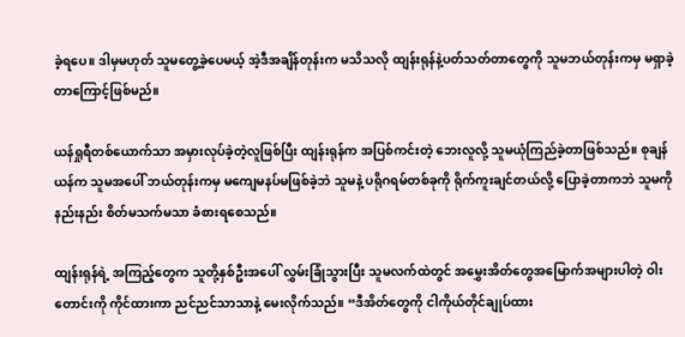ခဲ့ရ‌ပေ။ ဒါမှမဟုတ် သူမတွေ့ခဲ့ပေမယ့် အဲ့ဒီအချိန်တုန်းက မသိသလို ထျန်းရုန်နဲ့ပတ်သတ်တာတွေကို သူမဘယ်တုန်းကမှ မရှာခဲ့တာကြောင့်ဖြစ်မည်။

ယန်ရှုရီတစ်ယောက်သာ အမှားလုပ်ခဲ့တဲ့လူဖြစ်ပြီး ထျန်းရုန်က အပြစ်ကင်းတဲ့ ဘေးလူလို့ သူမယုံကြည်ခဲ့တာဖြစ်သည်။ စုချန်ယန်က သူမအပေါ် ဘယ်တုန်းကမှ မကျေမနပ်မဖြစ်ခဲ့ဘဲ သူမနဲ့ ပရိုဂရမ်တစ်ခုကို ရိုက်ကူးချင်တယ်လို့ ပြောခဲ့တာကဘဲ သူမကိုနည်းနည်း စိတ်မသက်မသာ ခံစားရစေသည်။

ထျန်းရုန်ရဲ့ အကြည့်တွေက သူတို့နှစ်ဦးအပေါ် လွှမ်းခြုံသွားပြီး သူမလက်ထဲတွင် အမွှေးအိတ်တွေအမြောက်အများပါတဲ့ ဝါးတောင်းကို ကိုင်ထားကာ ညင်ညင်သာသာနဲ့ မေးလိုက်သည်။ “ဒီအိတ်တွေကို ငါကိုယ်တိုင်ချုပ်ထား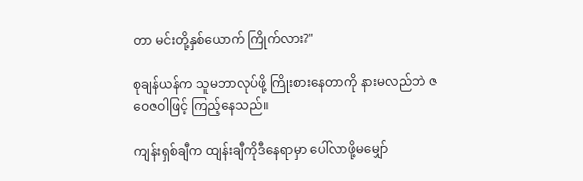တာ မင်းတို့နှစ်ယောက် ကြိုက်လား?"

စုချန်ယန်က သူမဘာလုပ်ဖို့ ကြိုးစားနေတာကို နားမလည်ဘဲ ဇဝေဇဝါဖြင့် ကြည့်နေသည်။

ကျန်းရှစ်ချီက ထျန်းချီကိုဒီနေရာမှာ ပေါ်လာဖို့မမျှော်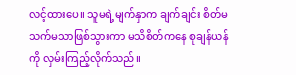လင့်ထားပေ။ သူမရဲ့မျက်နှာက ချက်ချင်း စိတ်မသက်မသာဖြစ်သွားကာ မသိစိတ်ကနေ စုချန်ယန်ကို လှမ်းကြည့်လိုက်သည်။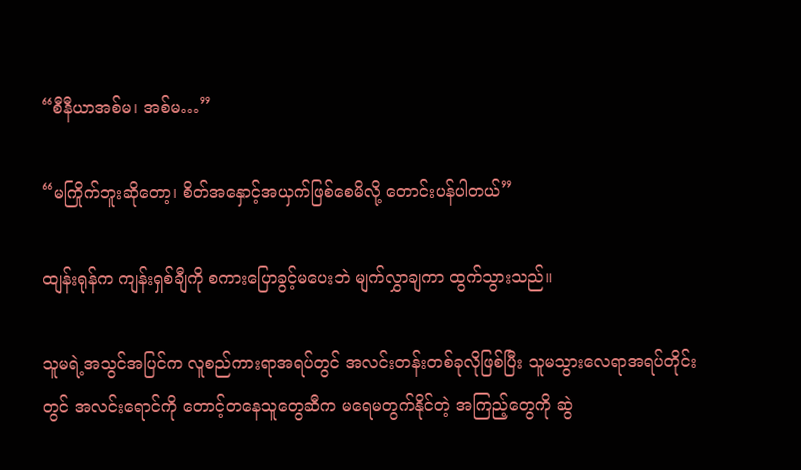“စီနီယာအစ်မ၊ အစ်မ…”

“မကြိုက်ဘူးဆိုတော့၊ စိတ်အနှောင့်အယှက်ဖြစ်စေမိလို့ တောင်းပန်ပါတယ်”

ထျန်းရုန်က ကျန်းရှစ်ချီကို စကားပြောခွင့်မပေးဘဲ မျက်လွှာချကာ ထွက်သွားသည်။

သူမရဲ့အသွင်အပြင်က လူစည်ကားရာအရပ်တွင် အလင်းတန်းတစ်ခုလိုဖြစ်ပြီး သူမသွားလေရာအရပ်တိုင်းတွင် အလင်းရောင်ကို တောင့်တနေသူ‌တွေဆီက မရေမတွက်နိုင်တဲ့ အကြည့်တွေကို ဆွဲ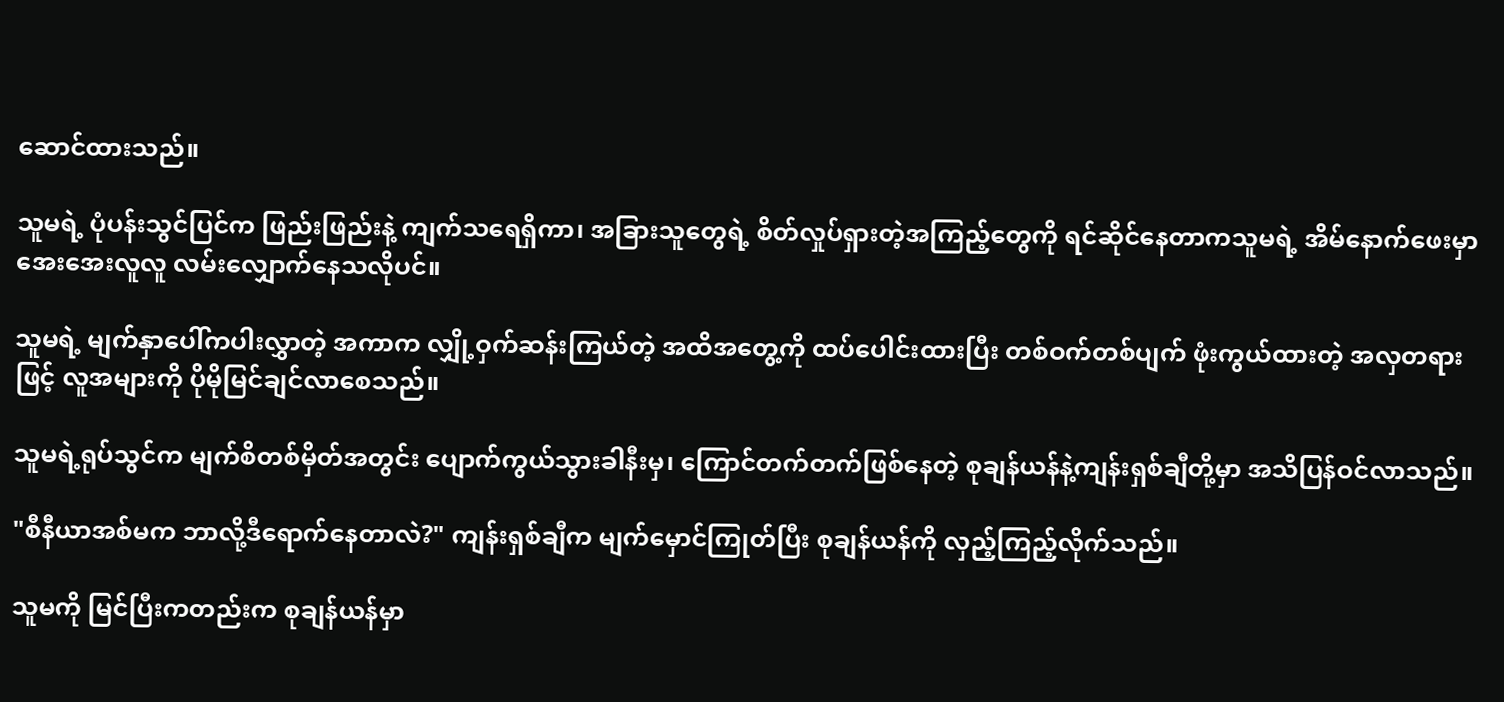ဆောင်ထားသည်။

သူမရဲ့ ပုံပန်းသွင်ပြင်က ဖြည်းဖြည်းနဲ့ ကျက်သရေရှိကာ၊ အခြားသူ‌တွေရဲ့ စိတ်လှုပ်ရှားတဲ့အကြည့်တွေကို ရင်ဆိုင်နေတာကသူမရဲ့ အိမ်နောက်ဖေးမှာ အေးအေးလူလူ လမ်းလျှောက်နေသလိုပင်။

သူမရဲ့ မျက်နှာပေါ်ကပါးလွှာတဲ့ အကာက လျှို့ဝှက်ဆန်းကြယ်တဲ့ အထိအတွေ့ကို ထပ်ပေါင်းထားပြီး တစ်ဝက်တစ်ပျက် ဖုံးကွယ်ထားတဲ့ အလှတရားဖြင့် လူအများကို ပိုမိုမြင်ချင်လာစေသည်။

သူမရဲ့ရုပ်သွင်က မျက်စိတစ်မှိတ်အတွင်း ပျောက်ကွယ်သွားခါနီးမှ၊ ကြောင်တက်တက်ဖြစ်နေတဲ့ စုချန်ယန်နဲ့ကျန်းရှစ်ချီတို့မှာ အသိပြန်ဝင်လာသည်။

"စီနီယာအစ်မက ဘာလို့ဒီရောက်နေတာလဲ?" ကျန်းရှစ်ချီက မျက်မှောင်ကြုတ်ပြီး စုချန်ယန်ကို လှည့်ကြည့်လိုက်သည်။

သူမကို မြင်ပြီးကတည်းက စုချန်ယန်မှာ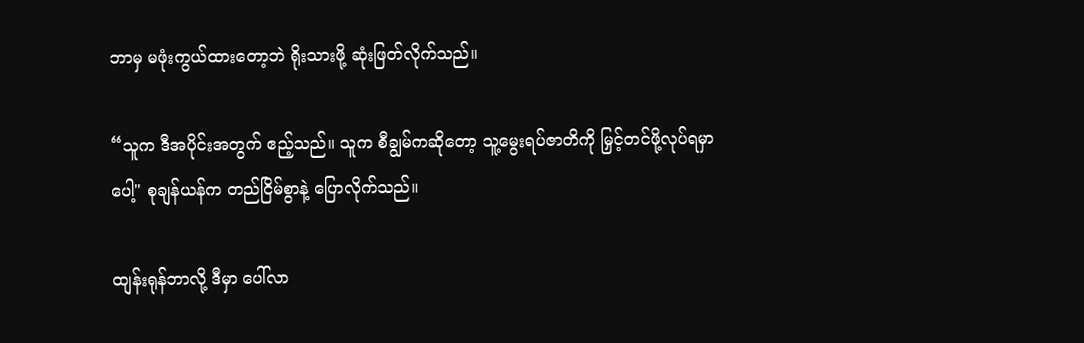ဘာမှ မဖုံးကွယ်ထားတော့ဘဲ ရိုးသားဖို့ ဆုံးဖြတ်လိုက်သည်။

“သူက ဒီအပိုင်းအတွက် ဧည့်သည်။ သူက စီချွမ်ကဆိုတော့ သူ့မွေးရပ်ဇာတိကို မြှင့်တင်ဖို့လုပ်ရမှာပေါ့" စုချန်ယန်က တည်ငြိမ်စွာနဲ့ ပြောလိုက်သည်။

ထျန်းရုန်ဘာလို့ ဒီမှာ ပေါ်လာ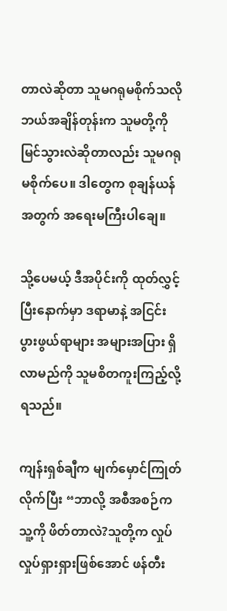တာလဲဆိုတာ သူမဂရုမစိုက်သလို ဘယ်အချိန်တုန်းက သူမတို့ကို မြင်သွားလဲဆိုတာလည်း သူမဂရုမစိုက်ပေ။ ဒါတွေက စုချန်ယန် အတွက် အရေးမကြီးပါချေ။

သို့ပေမယ့် ဒီအပိုင်းကို ထုတ်လွှင့်ပြီးနောက်မှာ ဒရာမာနဲ့ အငြင်းပွားဖွယ်ရာများ အများအပြား ရှိလာမည်ကို သူမစိတကူးကြည့်လို့ရသည်။

ကျန်းရှစ်ချီက မျက်မှောင်ကြုတ်လိုက်ပြီး “ဘာလို့ အစီအစဉ်က သူ့ကို ဖိတ်တာလဲ?သူတို့က လှုပ်လှုပ်ရှားရှားဖြစ်အောင် ဖန်တီး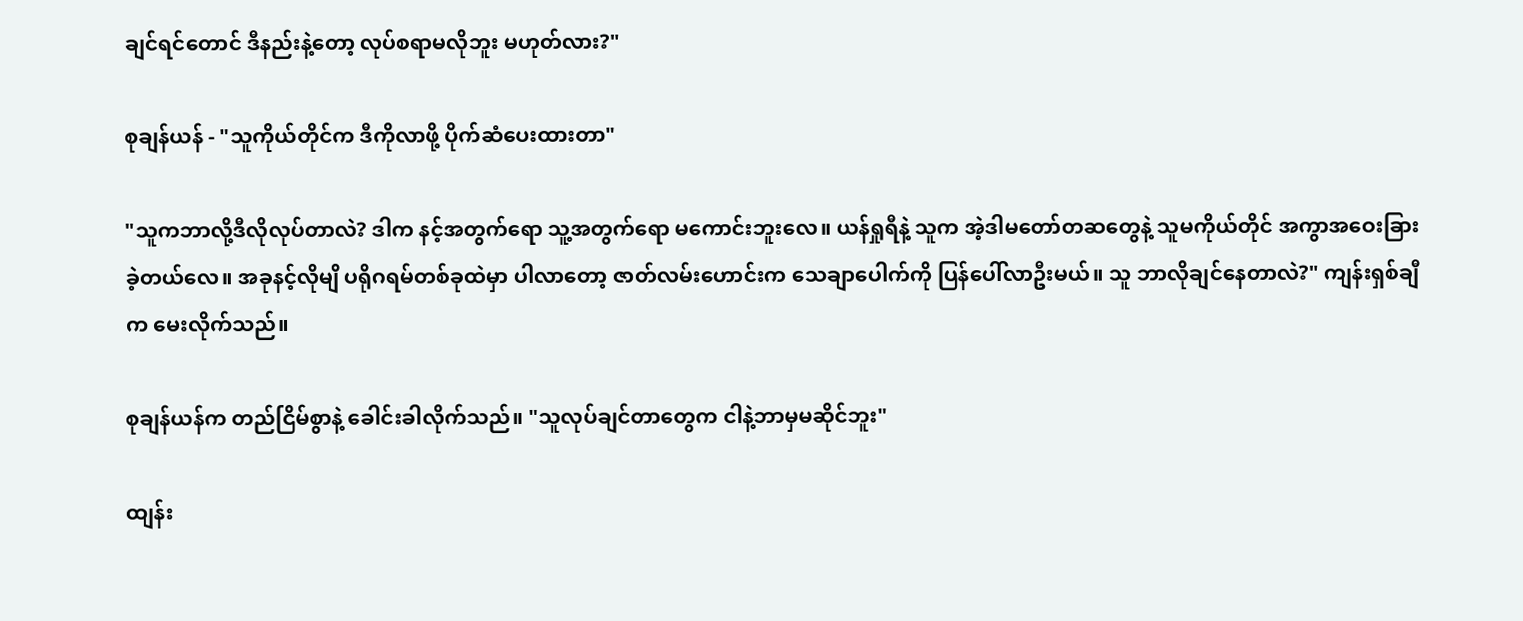ချင်ရင်တောင် ဒီနည်းနဲ့တော့ လုပ်စရာမလိုဘူး မဟုတ်လား?"

စုချန်ယန် - "သူကိုယ်တိုင်က ဒီကိုလာဖို့ ပိုက်ဆံပေးထားတာ"

"သူကဘာလို့ဒီလိုလုပ်တာလဲ? ဒါက နင့်အတွက်ရော သူ့အတွက်ရော မကောင်းဘူးလေ။ ယန်ရှုရီနဲ့ သူက အဲ့ဒါမတော်တဆတွေနဲ့ သူမကိုယ်တိုင် အကွာအဝေးခြားခဲ့တယ်လေ။ အခုနင့်လိုမျိ ပရိုဂရမ်တစ်ခုထဲမှာ ပါလာတော့ ဇာတ်လမ်းဟောင်းက သေချာပေါက်ကို ပြန်‌ပေါ်လာဦးမယ်။ သူ ဘာလိုချင်နေတာလဲ?" ကျန်းရှစ်ချီက မေးလိုက်သည်။

စုချန်ယန်က တည်ငြိမ်စွာနဲ့ ခေါင်းခါလိုက်သည်။ "သူလုပ်ချင်တာတွေက ငါနဲ့ဘာမှမဆိုင်ဘူး"

ထျန်း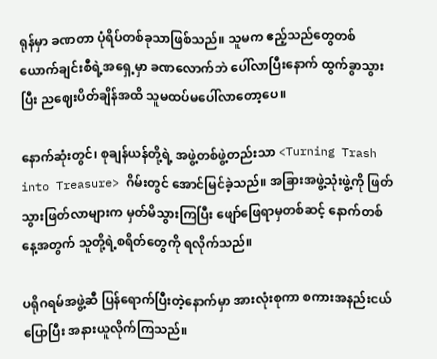ရုန်မှာ ခဏတာ ပုံရိပ်တစ်ခုသာဖြစ်သည်။ သူမက ဧည့်သည်တွေတစ်ယောက်ချင်းစီရဲ့အရှေ့မှာ ခဏလောက်ဘဲ ပေါ်လာပြီးနောက် ထွက်ခွာသွားပြီး ညဈေးပိတ်ချိန်အထိ သူမထပ်မပေါ်လာတော့ပေ။

နောက်ဆုံးတွင်၊ စုချန်ယန်တို့ရဲ့ အဖွဲ့တစ်ဖွဲ့တည်းသာ <Turning Trash into Treasure> ဂိမ်းတွင် အောင်မြင်ခဲ့သည်။ အခြားအဖွဲ့သုံးဖွဲ့ကို ဖြတ်သွားဖြတ်လာများက မှတ်မိသွားကြပြီး ဖျော်ဖြေရာမှတစ်ဆင့် နောက်တစ်နေ့အတွက် သူတို့ရဲ့စရိတ်တွေကို ရလိုက်သည်။

ပရိုဂရမ်အဖွဲ့ဆီ ပြန်ရောက်ပြီးတဲ့နောက်မှာ အားလုံးစုကာ စကားအနည်းငယ်ပြောပြီး အနားယူလိုက်ကြသည်။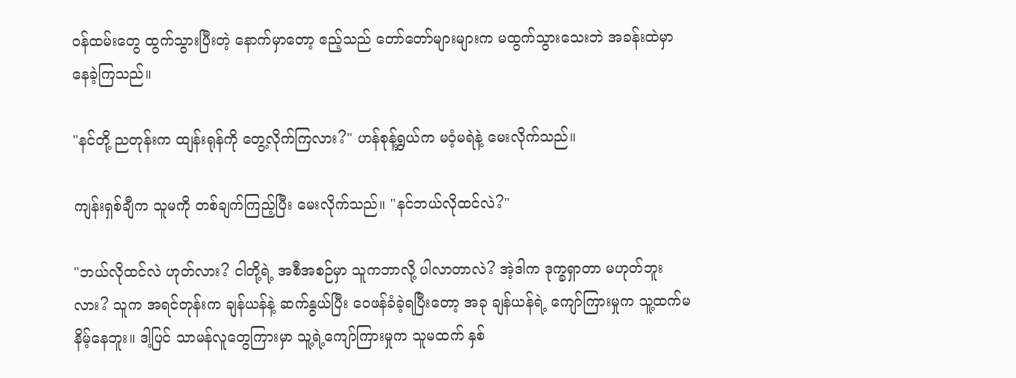ဝန်ထမ်းတွေ ထွက်သွားပြီးတဲ့ နောက်မှာတော့ ဧည့်သည် တော်တော်များများက မထွက်သွားသေးဘဲ အခန်းထဲမှာ နေခဲ့ကြသည်။

"နင်တို့ ညတုန်းက ထျန်းရုန်ကို တွေ့လိုက်ကြလား?" ဟန်စုန့်ရွှယ်က မဝံ့မရဲနဲ့ မေးလိုက်သည်။

ကျန်းရှစ်ချီက သူမကို တစ်ချက်ကြည့်ပြီး မေးလိုက်သည်။ "နင်ဘယ်လိုထင်လဲ?"

"ဘယ်လိုထင်လဲ ဟုတ်လား? ငါတို့ရဲ့ အစီအစဉ်မှာ သူကဘာလို့ ပါလာတာလဲ? အဲ့ဒါက ဒုက္ခရှာတာ မဟုတ်ဘူးလား? သူက အရင်တုန်းက ချန်ယန်နဲ့ ဆက်နွယ်ပြီး ဝေဖန်ခံခဲ့ရပြီးတော့ အခု ချန်ယန်ရဲ့ ကျော်ကြားမှုက သူ့ထက်မနိမ့်နေဘူး။ ဒါ့ပြင် သာမန်လူတွေကြားမှာ သူ့ရဲ့ကျော်ကြားမှုက သူမထက် နှစ်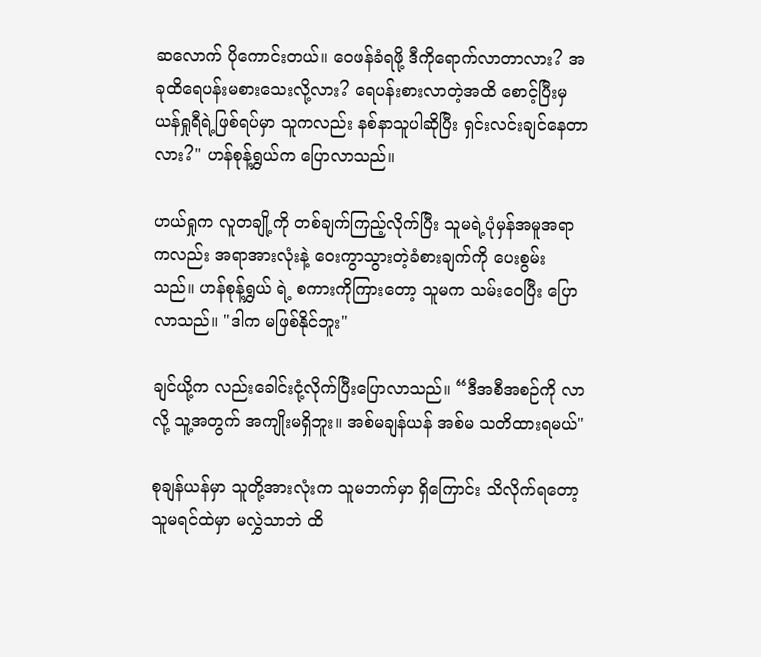ဆ‌လောက် ပိုကောင်းတယ်။ ဝေဖန်ခံရဖို့ ဒီကိုရောက်လာတာလား? အခုထိရေပန်းမစားသေးလို့လား? ရေပန်းစားလာတဲ့အထိ စောင့်ပြီးမှ ယန်ရှုရီရဲ့ဖြစ်ရပ်မှာ သူကလည်း နစ်နာသူပါဆိုပြီး ရှင်းလင်းချင်နေတာလား?" ဟန်စုန့်ရွှယ်က ပြောလာသည်။

ဟယ်ရှုက လူတချို့ကို တစ်ချက်ကြည့်လိုက်ပြီး သူမရဲ့ပုံမှန်အမူအရာကလည်း အရာအားလုံးနဲ့ ဝေးကွာသွားတဲ့ခံစားချက်ကို ပေးစွမ်းသည်။ ဟန်စုန့်ရွှယ် ရဲ့ စကားကိုကြားတော့ သူမက သမ်းဝေပြီး ပြောလာသည်။ "ဒါက မဖြစ်နိုင်ဘူး"

ချင်ယို့က လည်းခေါင်းငုံ့လိုက်ပြီးပြောလာသည်။ “ဒီအစီအစဉ်ကို လာလို့ သူ့အတွက် အကျိုးမရှိဘူး။ အစ်မချန်ယန် အစ်မ သတိထားရမယ်"

စုချန်ယန်မှာ သူတို့အားလုံးက သူမဘက်မှာ ရှိကြောင်း သိလိုက်ရ‌တော့ သူမရင်ထဲမှာ မလွှဲသာဘဲ ထိ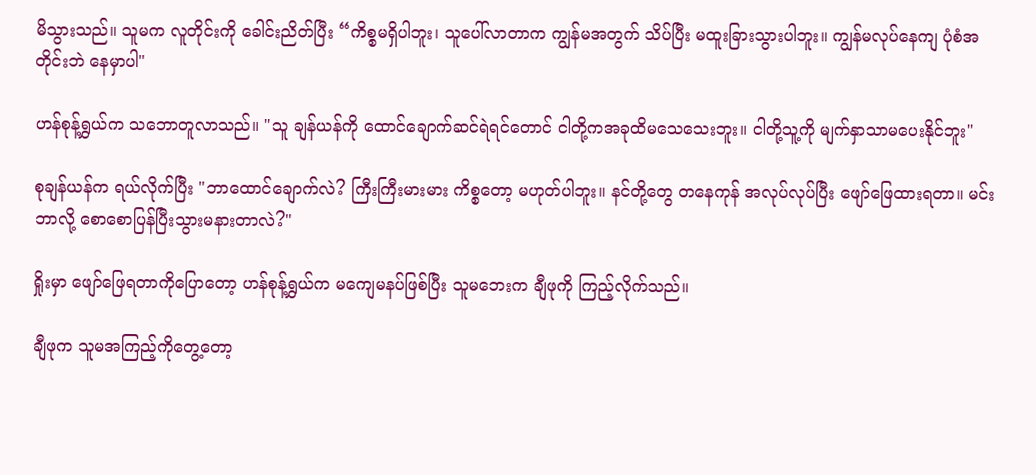မိသွားသည်။ သူမက လူတိုင်းကို ခေါင်းညိတ်ပြီး “ကိစ္စမရှိပါဘူး၊ သူပေါ်လာတာက ကျွန်မအတွက် သိပ်ပြီး မထူးခြားသွားပါဘူး။ ကျွန်မလုပ်နေကျ ပုံစံအတိုင်းဘဲ နေမှာပါ"

ဟန်စုန့်ရွှယ်က သဘောတူလာသည်။ "သူ ချန်ယန်ကို ထောင်ချောက်ဆင်ရဲရင်တောင် ငါတို့ကအခုထိမသေသေးဘူး။ ငါတို့သူ့ကို မျက်နှာသာမပေးနိုင်ဘူး"

စုချန်ယန်က ရယ်လိုက်ပြီး "ဘာထောင်ချောက်လဲ? ကြီးကြီးမားမား ကိစ္စတော့ မဟုတ်ပါဘူး။ နင်တို့တွေ တနေကုန် အလုပ်လုပ်ပြီး ဖျော်ဖြေထားရတာ။ မင်းဘာလို့ စောစောပြန်ပြီးသွားမနားတာလဲ?"

ရှိုးမှာ ဖျော်ဖြေရတာကိုပြောတော့ ဟန်စုန့်ရွှယ်က မကျေမနပ်ဖြစ်ပြီး သူမဘေးက ချီဖုကို ကြည့်လိုက်သည်။

ချီဖုက သူမအကြည့်ကိုတွေ့တော့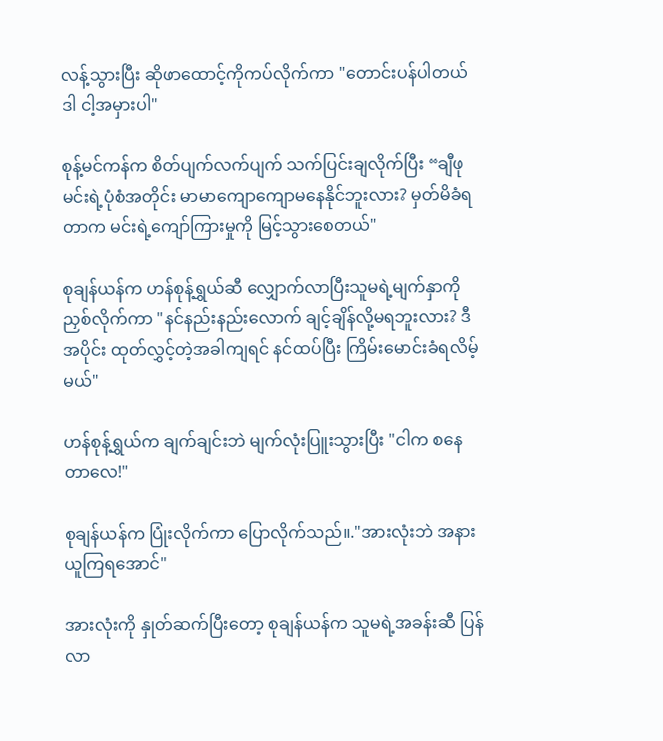လန့်သွားပြီး ဆိုဖာထောင့်ကိုကပ်လိုက်ကာ "တောင်းပန်ပါတယ် ဒါ ငါ့အမှားပါ"

စုန့်မင်ကန်က စိတ်ပျက်လက်ပျက် သက်ပြင်းချလိုက်ပြီး “ချီဖု မင်းရဲ့ပုံစံအတိုင်း မာမာကျောကျောမနေနိုင်ဘူးလား? မှတ်မိခံရတာက မင်းရဲ့ကျော်ကြားမှုကို မြင့်သွားစေတယ်"

စုချန်ယန်က ဟန်စုန့်ရွှယ်ဆီ လျှောက်လာပြီးသူမရဲ့မျက်နှာကို ညှစ်လိုက်ကာ "နင်နည်းနည်းလောက် ချင့်ချိန်လို့မရဘူးလား? ဒီအပိုင်း ထုတ်လွှင့်တဲ့အခါကျရင် နင်ထပ်ပြီး ကြိမ်းမောင်းခံရလိမ့်မယ်"

ဟန်စုန့်ရွှယ်က ချက်ချင်းဘဲ မျက်လုံးပြူးသွားပြီး "ငါက စနေတာလေ!"

စုချန်ယန်က ပြုံးလိုက်ကာ ပြောလိုက်သည်။."အားလုံးဘဲ အနားယူကြရအောင်"

အားလုံးကို နှုတ်ဆက်ပြီးတော့ စုချန်ယန်က သူမရဲ့အခန်းဆီ ပြန်လာ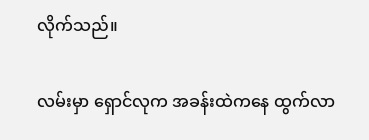လိုက်သည်။

လမ်းမှာ ရှောင်လုက အခန်းထဲက‌နေ ထွက်လာ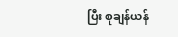ပြီး စုချန်ယန်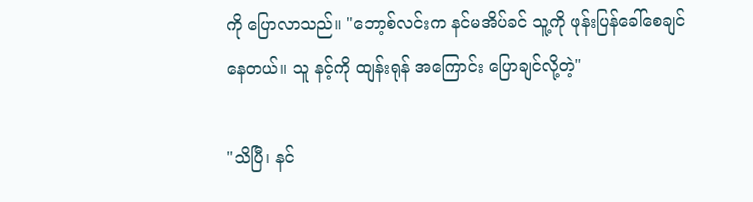ကို ပြောလာသည်။ "ဘော့စ်လင်းက နင်မအိပ်ခင် သူ့ကို ဖုန်းပြန်ခေါ်စေချင်နေတယ်။ သူ နင့်ကို ထျန်းရုန် အကြောင်း ပြောချင်လို့တဲ့"

"သိပြီ၊ နင်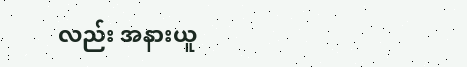လည်း အနားယူ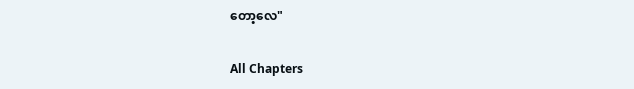တော့လေ"

All Chapters